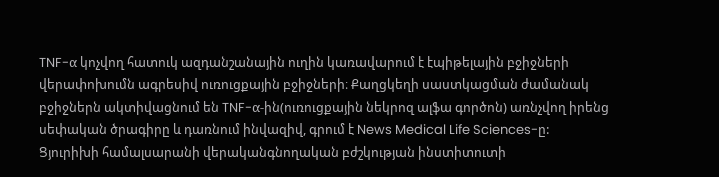TNF-α կոչվող հատուկ ազդանշանային ուղին կառավարում է էպիթելային բջիջների վերափոխումն ագրեսիվ ուռուցքային բջիջների։ Քաղցկեղի սաստկացման ժամանակ բջիջներն ակտիվացնում են TNF-α-ին(ուռուցքային նեկրոզ ալֆա գործոն) առնչվող իրենց սեփական ծրագիրը և դառնում ինվազիվ, գրում է News Medical Life Sciences-ը:
Ցյուրիխի համալսարանի վերականգնողական բժշկության ինստիտուտի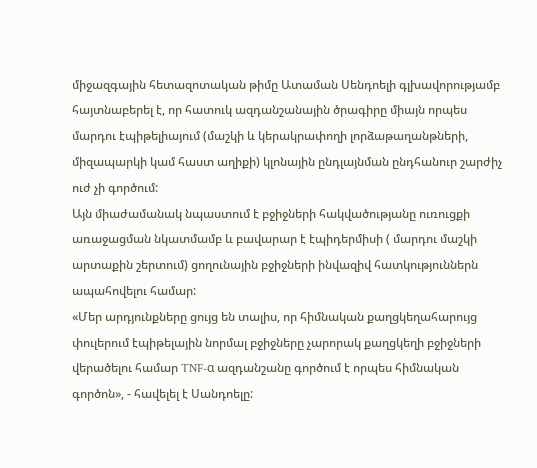միջազգային հետազոտական թիմը Ատաման Սենդոելի գլխավորությամբ հայտնաբերել է, որ հատուկ ազդանշանային ծրագիրը միայն որպես մարդու էպիթելիայում (մաշկի և կերակրափողի լորձաթաղանթների, միզապարկի կամ հաստ աղիքի) կլոնային ընդլայնման ընդհանուր շարժիչ ուժ չի գործում:
Այն միաժամանակ նպաստում է բջիջների հակվածությանը ուռուցքի առաջացման նկատմամբ և բավարար է էպիդերմիսի ( մարդու մաշկի արտաքին շերտում) ցողունային բջիջների ինվազիվ հատկություններն ապահովելու համար:
«Մեր արդյունքները ցույց են տալիս, որ հիմնական քաղցկեղահարույց փուլերում էպիթելային նորմալ բջիջները չարորակ քաղցկեղի բջիջների վերածելու համար TNF-α ազդանշանը գործում է որպես հիմնական գործոն», - հավելել է Սանդոելը: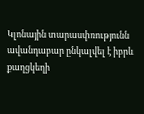Կլոնային տարասփռությունն ավանդաբար ընկալվել է իբրև քաղցկեղի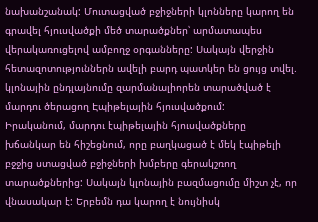նախանշանակ: Մուտացված բջիջների կլոնները կարող են գրավել հյուսվածքի մեծ տարածքներ՝ արմատապես վերակառուցելով ամբողջ օրգանները: Սակայն վերջին հետազոտություններն ավելի բարդ պատկեր են ցույց տվել. կլոնային ընդլայնումը զարմանալիորեն տարածված է մարդու ծերացող Էպիթելային հյուսվածքում:
Իրականում, մարդու էպիթելային հյուսվածքները խճանկար են հիշեցնում, որը բաղկացած է մեկ էպիթելի բջջից ստացված բջիջների խմբերը գերակշռող տարածքներից: Սակայն կլոնային բազմացումը միշտ չէ, որ վնասակար է: Երբեմն դա կարող է նույնիսկ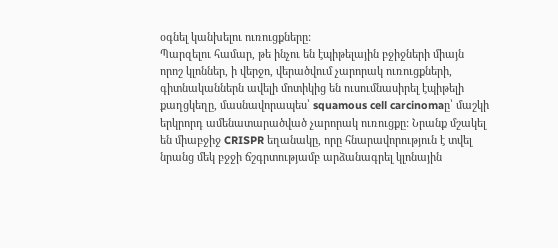օգնել կանխելու ուռուցքները:
Պարզելու համար, թե ինչու են էպիթելային բջիջների միայն որոշ կլոններ, ի վերջո, վերածվում չարորակ ուռուցքների, գիտնականներն ավելի մոտիկից են ուսումնասիրել էպիթելի քաղցկեղը, մասնավորապես՝ squamous cell carcinomaը՝ մաշկի երկրորդ ամենատարածված չարորակ ուռուցքը: Նրանք մշակել են միաբջիջ CRISPR եղանակը, որը հնարավորություն է տվել նրանց մեկ բջջի ճշգրտությամբ արձանագրել կլոնային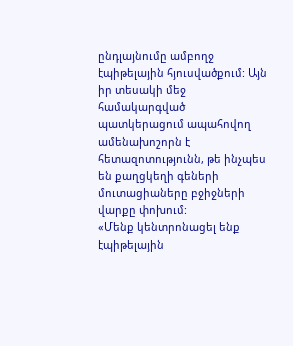ընդլայնումը ամբողջ էպիթելային հյուսվածքում: Այն իր տեսակի մեջ համակարգված պատկերացում ապահովող ամենախոշորն է հետազոտությունն, թե ինչպես են քաղցկեղի գեների մուտացիաները բջիջների վարքը փոխում:
«Մենք կենտրոնացել ենք էպիթելային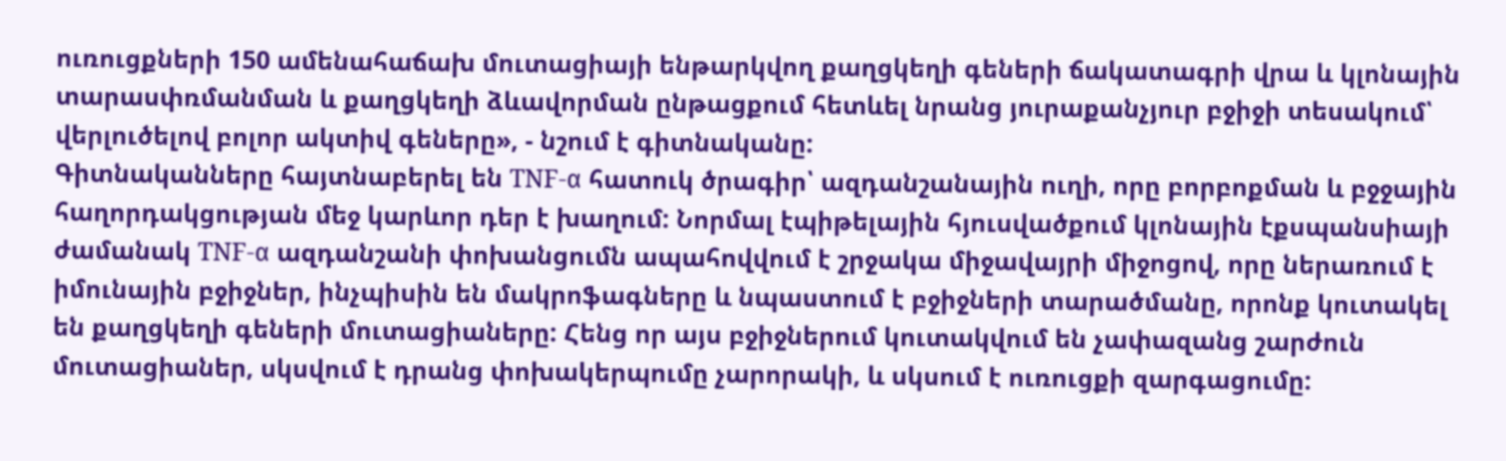ուռուցքների 150 ամենահաճախ մուտացիայի ենթարկվող քաղցկեղի գեների ճակատագրի վրա և կլոնային տարասփռմանման և քաղցկեղի ձևավորման ընթացքում հետևել նրանց յուրաքանչյուր բջիջի տեսակում՝ վերլուծելով բոլոր ակտիվ գեները», - նշում է գիտնականը:
Գիտնականները հայտնաբերել են TNF-α հատուկ ծրագիր՝ ազդանշանային ուղի, որը բորբոքման և բջջային հաղորդակցության մեջ կարևոր դեր է խաղում: Նորմալ էպիթելային հյուսվածքում կլոնային էքսպանսիայի ժամանակ TNF-α ազդանշանի փոխանցումն ապահովվում է շրջակա միջավայրի միջոցով, որը ներառում է իմունային բջիջներ, ինչպիսին են մակրոֆագները և նպաստում է բջիջների տարածմանը, որոնք կուտակել են քաղցկեղի գեների մուտացիաները: Հենց որ այս բջիջներում կուտակվում են չափազանց շարժուն մուտացիաներ, սկսվում է դրանց փոխակերպումը չարորակի, և սկսում է ուռուցքի զարգացումը: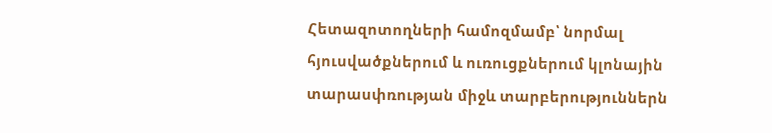Հետազոտողների համոզմամբ՝ նորմալ հյուսվածքներում և ուռուցքներում կլոնային տարասփռության միջև տարբերություններն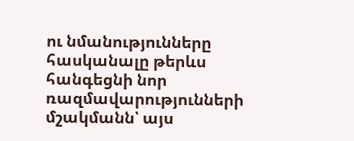ու նմանությունները հասկանալը թերևս հանգեցնի նոր ռազմավարությունների մշակմանն՝ այս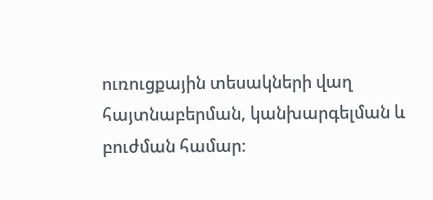ուռուցքային տեսակների վաղ հայտնաբերման, կանխարգելման և բուժման համար: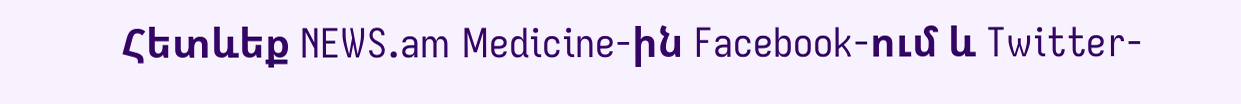Հետևեք NEWS.am Medicine-ին Facebook-ում և Twitter-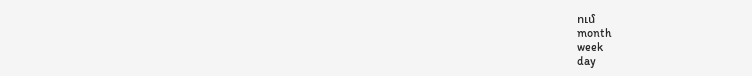ում
month
week
day